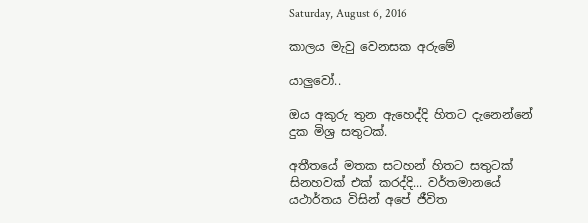Saturday, August 6, 2016

කාලය මැවු වෙනසක අරුමේ

යාලුවෝ..

ඔය අකුරු තුන ඇහෙද්දි හිතට දැනෙන්නේ දුක මිශ්‍ර සතුටක්.

අතීතයේ මතක සටහන් හිතට සතුටක් සිනහවක් එක් කරද්දි... වර්තමානයේ යථාර්තය විසින් අපේ ජීවිත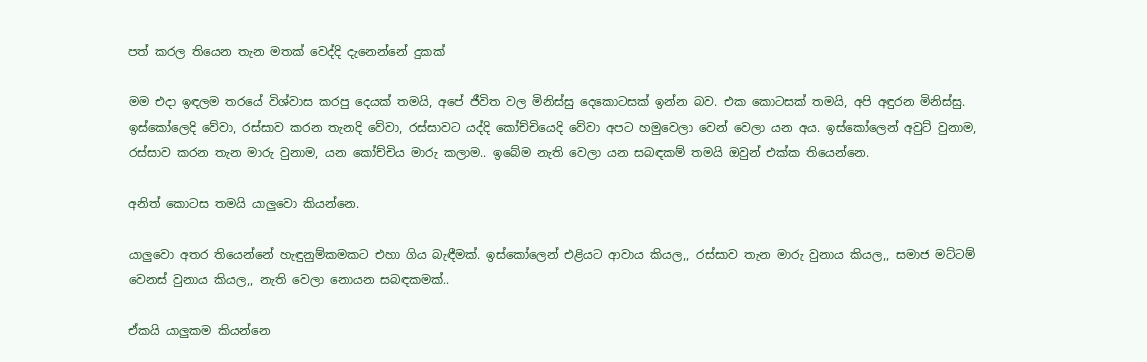පත් කරල තියෙන තැන මතක් වෙද්දි දැනෙන්නේ දුකක්

මම එදා ඉඳලම තරයේ විශ්වාස කරපු දෙයක් තමයි, අපේ ජීවිත වල මිනිස්සු දෙකොටසක් ඉන්න බව. එක කොටසක් තමයි, අපි අඳුරන මිනිස්සු. ඉස්කෝලෙදි වේවා, රස්සාව කරන තැනදි වේවා, රස්සාවට යද්දි කෝච්චියෙදි වේවා අපට හමුවෙලා වෙන් වෙලා යන අය. ඉස්කෝලෙන් අවුට් වුනාම, රස්සාව කරන තැන මාරු වුනාම, යන කෝච්චිය මාරු කලාම.. ඉබේම නැති වෙලා යන සබඳකම් තමයි ඔවුන් එක්ක තියෙන්නෙ.

අනිත් කොටස තමයි යාලුවො කියන්නෙ.

යාලුවො අතර තියෙන්නේ හැඳුනුම්කමකට එහා ගිය බැඳීමක්. ඉස්කෝලෙන් එළියට ආවාය කියල,, රස්සාව තැන මාරු වුනාය කියල,, සමාජ මට්ටම් වෙනස් වුනාය කියල,, නැති වෙලා නොයන සබඳකමක්..

ඒකයි යාලුකම කියන්නෙ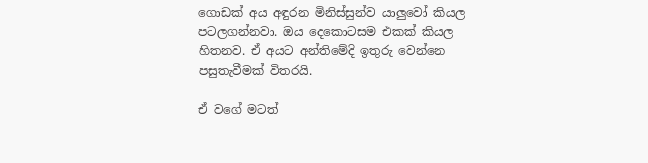ගොඩක් අය අඳුරන මිනිස්සුන්ව යාලුවෝ කියල පටලගන්නවා. ඔය දෙකොටසම එකක් කියල හිතනව. ඒ අයට අන්තිමේදි ඉතුරු වෙන්නෙ පසුතැවීමක් විතරයි.

ඒ වගේ මටත්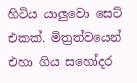හිටිය යාලුවො සෙට් එකක්. මිත්‍රත්වයෙන් එහා ගිය සහෝදර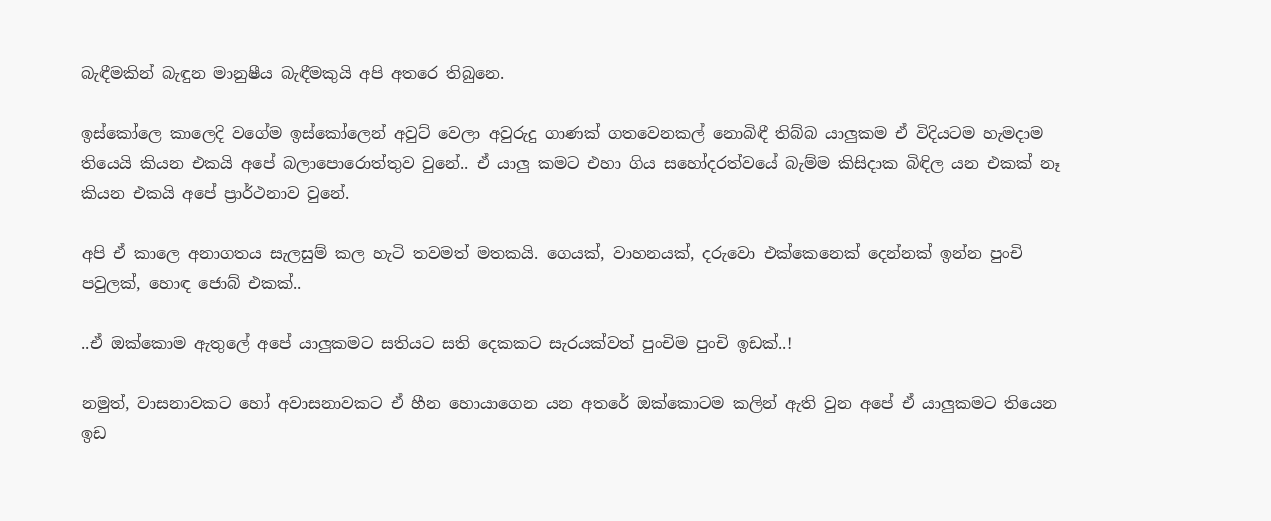බැඳීමකින් බැඳුන මානුෂීය බැඳීමකුයි අපි අතරෙ තිබුනෙ.

ඉස්කෝලෙ කාලෙදි වගේම ඉස්කෝලෙන් අවුට් වෙලා අවුරුදු ගාණක් ගතවෙනකල් නොබිඳී තිබ්බ යාලුකම ඒ විදියටම හැමදාම තියෙයි කියන එකයි අපේ බලාපොරොත්තුව වුනේ.. ඒ යාලු කමට එහා ගිය සහෝදරත්වයේ බැම්ම කිසිදාක බිඳිල යන එකක් නෑ කියන එකයි අපේ ප්‍රාර්ථනාව වුනේ.

අපි ඒ කාලෙ අනාගතය සැලසුම් කල හැටි තවමත් මතකයි. ගෙයක්, වාහනයක්, දරුවො එක්කෙනෙක් දෙන්නක් ඉන්න පුංචි පවුලක්, හොඳ ජොබ් එකක්..

..ඒ ඔක්කොම ඇතුලේ අපේ යාලුකමට සතියට සති දෙකකට සැරයක්වත් පුංචිම පුංචි ඉඩක්..!

නමුත්, වාසනාවකට හෝ අවාසනාවකට ඒ හීන හොයාගෙන යන අතරේ ඔක්කොටම කලින් ඇති වුන අපේ ඒ යාලුකමට තියෙන ඉඩ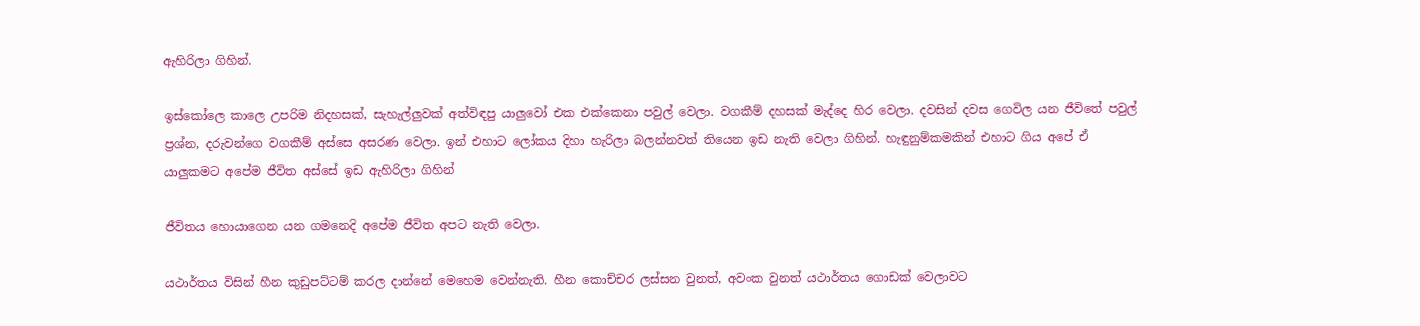ඇහිරිලා ගිහින්.

ඉස්කෝලෙ කාලෙ උපරිම නිදහසක්, සැහැල්ලුවක් අත්විඳපු යාලුවෝ එක එක්කෙනා පවුල් වෙලා. වගකීම් දහසක් මැද්දෙ හිර වෙලා. දවසින් දවස ගෙවිල යන ජීවිතේ පවුල් ප්‍රශ්න, දරුවන්ගෙ වගකීම් අස්සෙ අසරණ වෙලා. ඉන් එහාට ලෝකය දිහා හැරිලා බලන්නවත් තියෙන ඉඩ නැති වෙලා ගිහින්. හැඳුනුම්කමකින් එහාට ගිය අපේ ඒ යාලුකමට අපේම ජීවිත අස්සේ ඉඩ ඇහිරිලා ගිහින්

ජීවිතය හොයාගෙන යන ගමනෙදි අපේම ජීවිත අපට නැති වෙලා.

යථාර්තය විසින් හීන කුඩුපට්ටම් කරල දාන්නේ මෙහෙම වෙන්නැති. හීන කොච්චර ලස්සන වුනත්, අවංක වුනත් යථාර්තය ගොඩක් වෙලාවට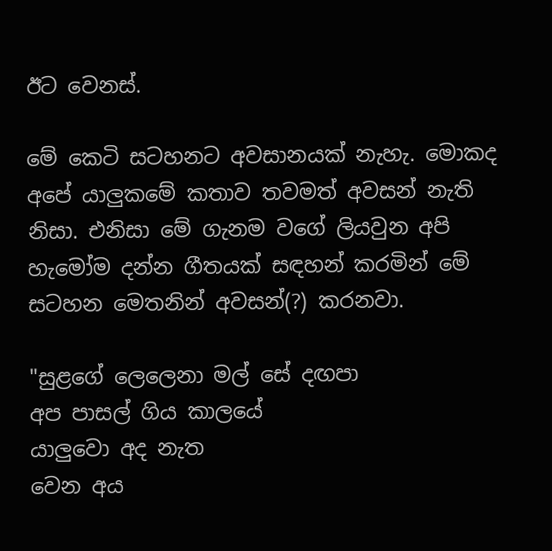ඊට වෙනස්.

මේ කෙටි සටහනට අවසානයක් නැහැ. මොකද අපේ යාලුකමේ කතාව තවමත් අවසන් නැති නිසා. එනිසා මේ ගැනම වගේ ලියවුන අපි හැමෝම දන්න ගීතයක් සඳහන් කරමින් මේ සටහන මෙතනින් අවසන්(?) කරනවා.

"සුළගේ ලෙලෙනා මල් සේ දඟපා
අප පාසල් ගිය කාලයේ
යාලුවො අද නැත
වෙන අය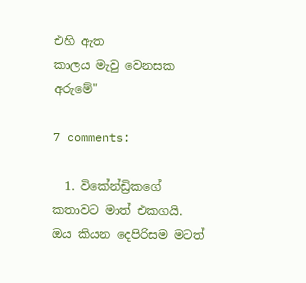එහි ඇත
කාලය මැවු වෙනසක අරුමේ"

7 comments:

  1. විකේන්ඩ්‍රිකගේ කතාවට මාත් එකගයි. ඔය කියන දෙපිරිසම මටත්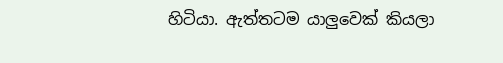හිටියා. ඇත්තටම යාලුවෙක් කියලා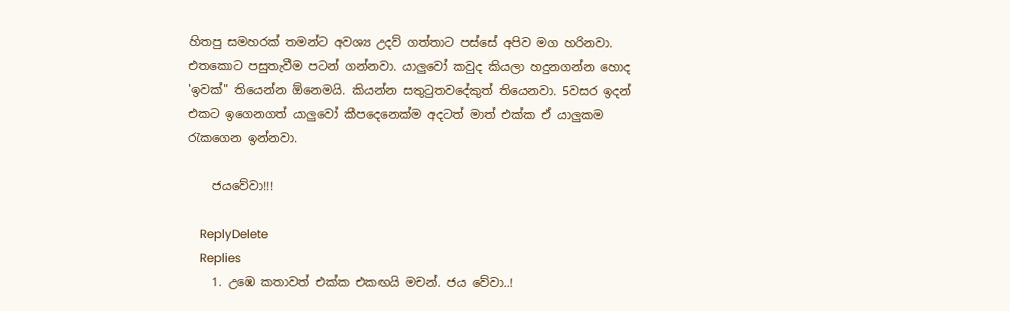හිතපු සමහරක් තමන්ට අවශ්‍ය උදව් ගත්තාට පස්සේ අපිව මග හරිනවා. එතකොට පසුතැවීම පටන් ගන්නවා. යාලුවෝ කවුද කියලා හදුනගන්න හොද 'ඉවක්" තියෙන්න ඕනෙමයි. කියන්න සතුටුතවදේකුත් තියෙනවා. 5වසර ඉදන් එකට ඉගෙනගත් යාලුවෝ කීපදෙනෙක්ම අදටත් මාත් එක්ක ඒ යාලුකම රැකගෙන ඉන්නවා.

    ජයවේවා!!!

    ReplyDelete
    Replies
    1. උඹෙ කතාවත් එක්ක එකඟයි මචන්. ජය වේවා..!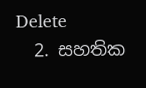Delete
  2. සහතික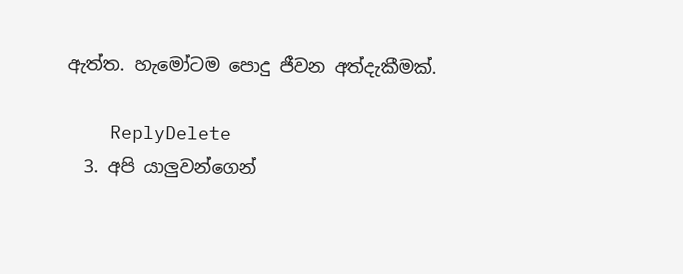ඇත්ත. හැමෝටම පොදු ජීවන අත්දැකීමක්.

    ReplyDelete
  3. අපි යාලුවන්ගෙන්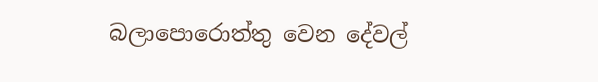බලාපොරොත්තු වෙන දේවල්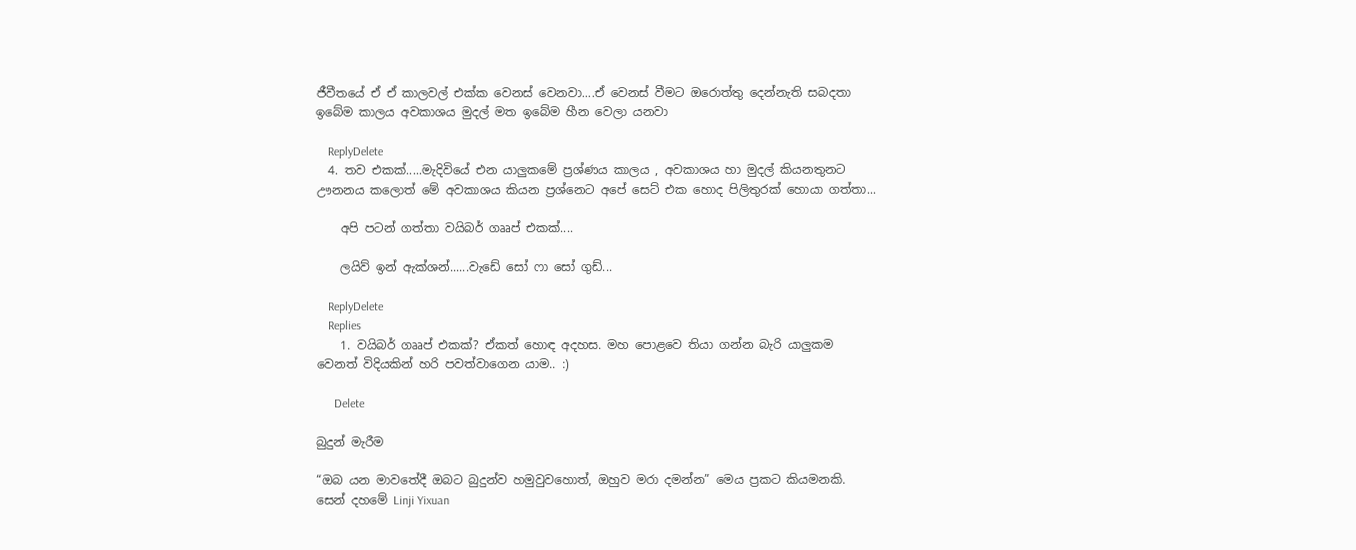ජීවීතයේ ඒ ඒ කාලවල් එක්ක වෙනස් වෙනවා....ඒ වෙනස් වීමට ඔරොත්තු දෙන්නැති සබදතා ඉබේම කාලය අවකාශය මුදල් මත ඉබේම හීන වෙලා යනවා

    ReplyDelete
  4. තව එකක්.....මැදිවියේ එන යාලුකමේ ප්‍රශ්ණය කාලය , අවකාශය හා මුදල් කියනතුනට ඌනනය කලොත් මේ අවකාශය කියන ප්‍රශ්නෙට අපේ සෙට් එක හොද පිලිතුරක් හොයා ගත්තා...

    අපි පටන් ගත්තා වයිබර් ගෲප් එකක්....

    ලයිව් ඉන් ඇක්ශන්......වැඩේ සෝ ෆා සෝ ගුඩ්...

    ReplyDelete
    Replies
    1. වයිබර් ගෲප් එකක්? ඒකත් හොඳ අදහස. මහ පොළවෙ තියා ගන්න බැරි යාලුකම වෙනත් විදියකින් හරි පවත්වාගෙන යාම.. :)

      Delete

බුදුන් මැරීම

“ඔබ යන මාවතේදී ඔබට බුදුන්ව හමුවුවහොත්, ඔහුව මරා දමන්න” මෙය ප්‍රකට කියමනකි. සෙන් දහමේ Linji Yixuan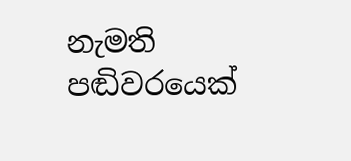නැමති පඬිවරයෙක්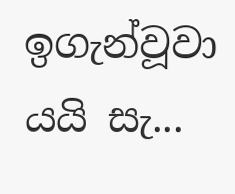ඉගැන්වූවා යයි සැ...